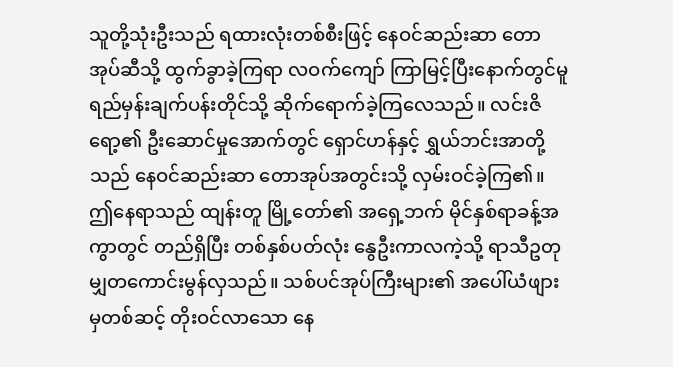သူတို့သုံးဦးသည် ရထားလုံးတစ်စီးဖြင့် နေဝင်ဆည်းဆာ တောအုပ်ဆီသို့ ထွက်ခွာခဲ့ကြရာ လဝက်ကျော် ကြာမြင့်ပြီးနောက်တွင်မူ ရည်မှန်းချက်ပန်းတိုင်သို့ ဆိုက်ရောက်ခဲ့ကြလေသည်။ လင်းဇိရော့၏ ဦးဆောင်မှုအောက်တွင် ရှောင်ဟန်နှင့် ရွှယ်ဘင်းအာတို့သည် နေဝင်ဆည်းဆာ တောအုပ်အတွင်းသို့ လှမ်းဝင်ခဲ့ကြ၏။
ဤနေရာသည် ထျန်းတူ မြို့တော်၏ အရှေ့ဘက် မိုင်နှစ်ရာခန့်အကွာတွင် တည်ရှိပြီး တစ်နှစ်ပတ်လုံး နွေဦးကာလကဲ့သို့ ရာသီဥတု မျှတကောင်းမွန်လှသည်။ သစ်ပင်အုပ်ကြီးများ၏ အပေါ်ယံဖျားမှတစ်ဆင့် တိုးဝင်လာသော နေ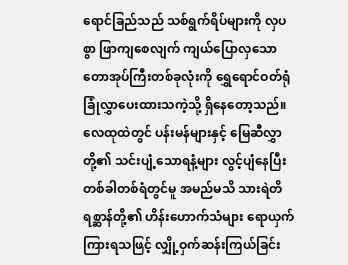ရောင်ခြည်သည် သစ်ရွက်ရိပ်များကို လှပစွာ ဖြာကျစေလျက် ကျယ်ပြောလှသော တောအုပ်ကြီးတစ်ခုလုံးကို ရွှေရောင်ဝတ်ရုံ ခြုံလွှာပေးထားသကဲ့သို့ ရှိနေတော့သည်။ လေထုထဲတွင် ပန်းမန်များနှင့် မြေဆီလွှာတို့၏ သင်းပျံ့သောရနံ့များ လွင့်ပျံနေပြီး တစ်ခါတစ်ရံတွင်မူ အမည်မသိ သားရဲတိရစ္ဆာန်တို့၏ ဟိန်းဟောက်သံများ ရောယှက်ကြားရသဖြင့် လျှို့ဝှက်ဆန်းကြယ်ခြင်း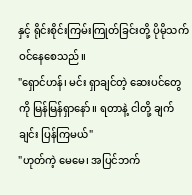နှင့် ရိုင်းစိုင်းကြမ်းကြုတ်ခြင်းတို့ ပိုမိုသက်ဝင်နေစေသည်။
"ရှောင်ဟန်၊ မင်း ရှာချင်တဲ့ ဆေးပင်တွေကို မြန်မြန်ရှာနော်။ ရတာနဲ့ ငါတို့ ချက်ချင်း ပြန်ကြမယ်"
"ဟုတ်ကဲ့ မေမေ၊ အပြင်ဘက်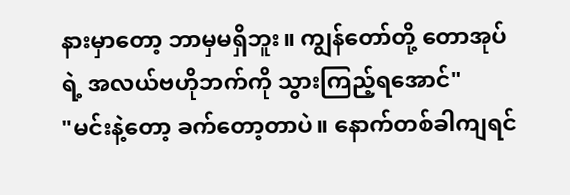နားမှာတော့ ဘာမှမရှိဘူး။ ကျွန်တော်တို့ တောအုပ်ရဲ့ အလယ်ဗဟိုဘက်ကို သွားကြည့်ရအောင်"
"မင်းနဲ့တော့ ခက်တော့တာပဲ။ နောက်တစ်ခါကျရင်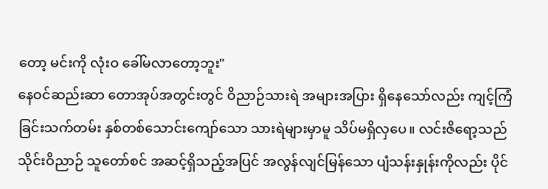တော့ မင်းကို လုံးဝ ခေါ်မလာတော့ဘူး"
နေဝင်ဆည်းဆာ တောအုပ်အတွင်းတွင် ဝိညာဉ်သားရဲ အများအပြား ရှိနေသော်လည်း ကျင့်ကြံခြင်းသက်တမ်း နှစ်တစ်သောင်းကျော်သော သားရဲများမှာမူ သိပ်မရှိလှပေ။ လင်းဇိရော့သည် သိုင်းဝိညာဉ် သူတော်စင် အဆင့်ရှိသည့်အပြင် အလွန်လျင်မြန်သော ပျံသန်းနှုန်းကိုလည်း ပိုင်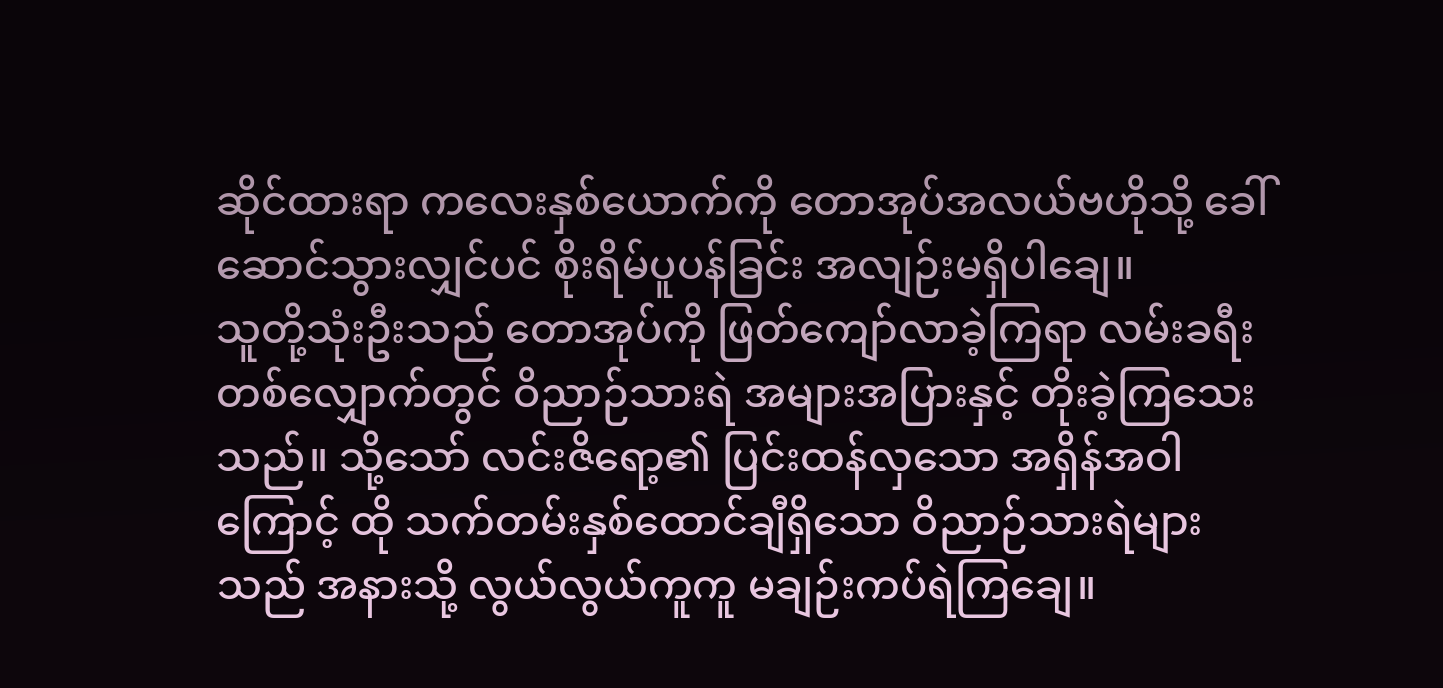ဆိုင်ထားရာ ကလေးနှစ်ယောက်ကို တောအုပ်အလယ်ဗဟိုသို့ ခေါ်ဆောင်သွားလျှင်ပင် စိုးရိမ်ပူပန်ခြင်း အလျဉ်းမရှိပါချေ။
သူတို့သုံးဦးသည် တောအုပ်ကို ဖြတ်ကျော်လာခဲ့ကြရာ လမ်းခရီးတစ်လျှောက်တွင် ဝိညာဉ်သားရဲ အများအပြားနှင့် တိုးခဲ့ကြသေးသည်။ သို့သော် လင်းဇိရော့၏ ပြင်းထန်လှသော အရှိန်အဝါကြောင့် ထို သက်တမ်းနှစ်ထောင်ချီရှိသော ဝိညာဉ်သားရဲများသည် အနားသို့ လွယ်လွယ်ကူကူ မချဉ်းကပ်ရဲကြချေ။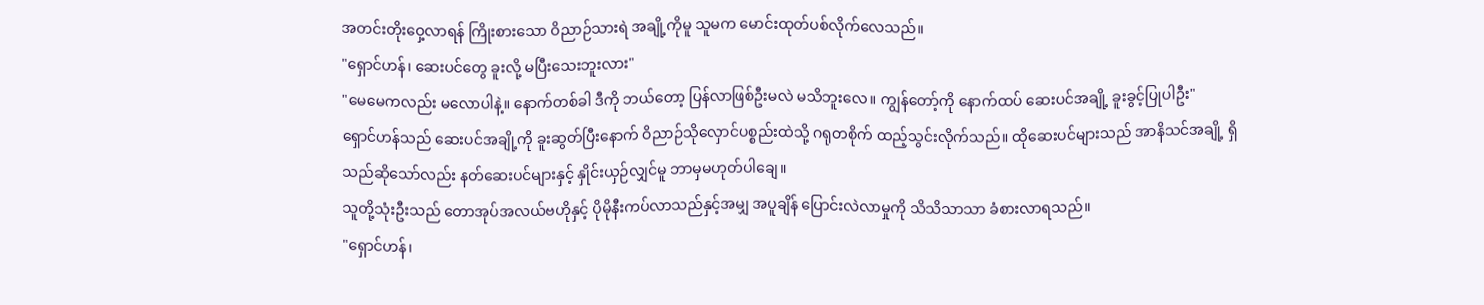အတင်းတိုးဝှေ့လာရန် ကြိုးစားသော ဝိညာဉ်သားရဲ အချို့ကိုမူ သူမက မောင်းထုတ်ပစ်လိုက်လေသည်။
"ရှောင်ဟန်၊ ဆေးပင်တွေ ခူးလို့ မပြီးသေးဘူးလား"
"မေမေကလည်း မလောပါနဲ့။ နောက်တစ်ခါ ဒီကို ဘယ်တော့ ပြန်လာဖြစ်ဦးမလဲ မသိဘူးလေ။ ကျွန်တော့်ကို နောက်ထပ် ဆေးပင်အချို့ ခူးခွင့်ပြုပါဦး"
ရှောင်ဟန်သည် ဆေးပင်အချို့ကို ခူးဆွတ်ပြီးနောက် ဝိညာဉ်သိုလှောင်ပစ္စည်းထဲသို့ ဂရုတစိုက် ထည့်သွင်းလိုက်သည်။ ထိုဆေးပင်များသည် အာနိသင်အချို့ ရှိသည်ဆိုသော်လည်း နတ်ဆေးပင်များနှင့် နှိုင်းယှဉ်လျှင်မူ ဘာမှမဟုတ်ပါချေ။
သူတို့သုံးဦးသည် တောအုပ်အလယ်ဗဟိုနှင့် ပိုမိုနီးကပ်လာသည်နှင့်အမျှ အပူချိန် ပြောင်းလဲလာမှုကို သိသိသာသာ ခံစားလာရသည်။
"ရှောင်ဟန်၊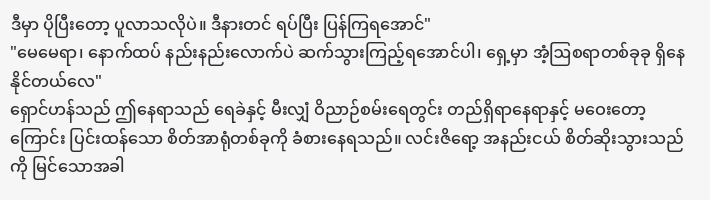ဒီမှာ ပိုပြီးတော့ ပူလာသလိုပဲ။ ဒီနားတင် ရပ်ပြီး ပြန်ကြရအောင်"
"မေမေရာ၊ နောက်ထပ် နည်းနည်းလောက်ပဲ ဆက်သွားကြည့်ရအောင်ပါ၊ ရှေ့မှာ အံ့ဩစရာတစ်ခုခု ရှိနေနိုင်တယ်လေ"
ရှောင်ဟန်သည် ဤနေရာသည် ရေခဲနှင့် မီးလျှံ ဝိညာဉ်စမ်းရေတွင်း တည်ရှိရာနေရာနှင့် မဝေးတော့ကြောင်း ပြင်းထန်သော စိတ်အာရုံတစ်ခုကို ခံစားနေရသည်။ လင်းဇိရော့ အနည်းငယ် စိတ်ဆိုးသွားသည်ကို မြင်သောအခါ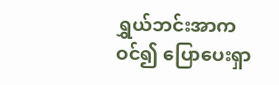ရွှယ်ဘင်းအာက ဝင်၍ ပြောပေးရှာ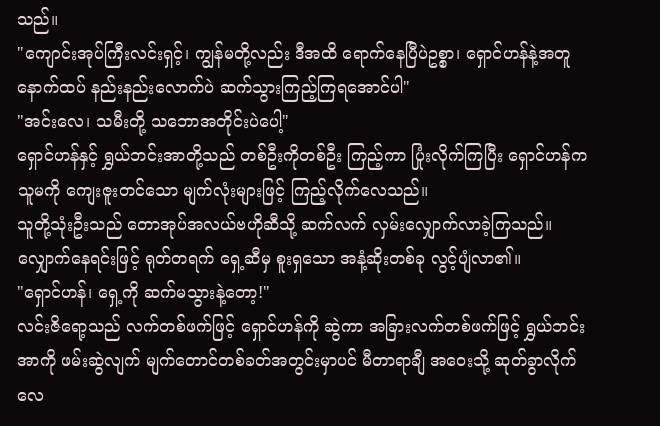သည်။
"ကျောင်းအုပ်ကြီးလင်းရှင့်၊ ကျွန်မတို့လည်း ဒီအထိ ရောက်နေပြီပဲဥစ္စာ၊ ရှောင်ဟန်နဲ့အတူ နောက်ထပ် နည်းနည်းလောက်ပဲ ဆက်သွားကြည့်ကြရအောင်ပါ"
"အင်းလေ၊ သမီးတို့ သဘောအတိုင်းပဲပေါ့"
ရှောင်ဟန်နှင့် ရွှယ်ဘင်းအာတို့သည် တစ်ဦးကိုတစ်ဦး ကြည့်ကာ ပြုံးလိုက်ကြပြီး ရှောင်ဟန်က သူမကို ကျေးဇူးတင်သော မျက်လုံးများဖြင့် ကြည့်လိုက်လေသည်။
သူတို့သုံးဦးသည် တောအုပ်အလယ်ဗဟိုဆီသို့ ဆက်လက် လှမ်းလျှောက်လာခဲ့ကြသည်။ လျှောက်နေရင်းဖြင့် ရုတ်တရက် ရှေ့ဆီမှ စူးရှသော အနံ့ဆိုးတစ်ခု လွင့်ပျံလာ၏။
"ရှောင်ဟန်၊ ရှေ့ကို ဆက်မသွားနဲ့တော့!"
လင်းဇိရော့သည် လက်တစ်ဖက်ဖြင့် ရှောင်ဟန်ကို ဆွဲကာ အခြားလက်တစ်ဖက်ဖြင့် ရွှယ်ဘင်းအာကို ဖမ်းဆွဲလျက် မျက်တောင်တစ်ခတ်အတွင်းမှာပင် မီတာရာချီ အဝေးသို့ ဆုတ်ခွာလိုက်လေ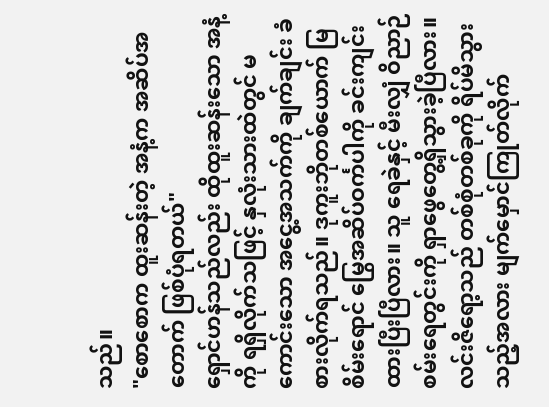သည်။
"စောစောက ထူးဆန်းတဲ့ အနံ့က အဆိပ်အတောက် ဖြစ်ပုံရတယ်"
ရှောင်ဟန်သည်လည်း ထိုထူးဆန်းသော အနံ့ကို ရရှိလိုက်သဖြင့် နှလုံးသားထဲတွင် မကောင်းသော အငွေ့အသက်ကို ချက်ချင်း ခံစားလိုက်ရသည်။ ဒုကူးဘိုတစ်ယောက် မြစိမ်းရောင် မြွေအဆိပ်ဝင်္ကပါကို ခင်းကျင်းထားပြီးပြီလား။ သူ ရေခဲနှင့် မီးလျှံ ဝိညာဉ်စမ်းရေတွင်းကို ရှာဖွေတွေ့ရှိသွားခဲ့ပြီလား။
လင်းဇိရော့သည် တစ်စုံတစ်ခုကို ရိပ်မိသွားသည့်အလား မျက်မှောင်ကြုတ်လိုက်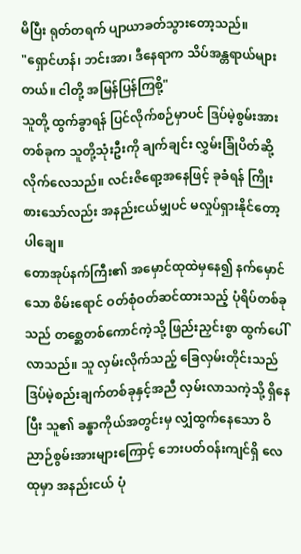မိပြီး ရုတ်တရက် ပျာယာခတ်သွားတော့သည်။
"ရှောင်ဟန်၊ ဘင်းအာ၊ ဒီနေရာက သိပ်အန္တရာယ်များတယ်။ ငါတို့ အမြန်ပြန်ကြစို့"
သူတို့ ထွက်ခွာရန် ပြင်လိုက်စဉ်မှာပင် ဒြပ်မဲ့စွမ်းအားတစ်ခုက သူတို့သုံးဦးကို ချက်ချင်း လွှမ်းခြုံပိတ်ဆို့လိုက်လေသည်။ လင်းဇိရော့အနေဖြင့် ခုခံရန် ကြိုးစားသော်လည်း အနည်းငယ်မျှပင် မလှုပ်ရှားနိုင်တော့ပါချေ။
တောအုပ်နက်ကြီး၏ အမှောင်ထုထဲမှနေ၍ နက်မှောင်သော စိမ်းရောင် ဝတ်စုံဝတ်ဆင်ထားသည့် ပုံရိပ်တစ်ခုသည် တစ္ဆေတစ်ကောင်ကဲ့သို့ ဖြည်းညှင်းစွာ ထွက်ပေါ်လာသည်။ သူ လှမ်းလိုက်သည့် ခြေလှမ်းတိုင်းသည် ဒြပ်မဲ့စည်းချက်တစ်ခုနှင့်အညီ လှမ်းလာသကဲ့သို့ ရှိနေပြီး သူ၏ ခန္ဓာကိုယ်အတွင်းမှ လျှံထွက်နေသော ဝိညာဉ်စွမ်းအားများကြောင့် ဘေးပတ်ဝန်းကျင်ရှိ လေထုမှာ အနည်းငယ် ပုံ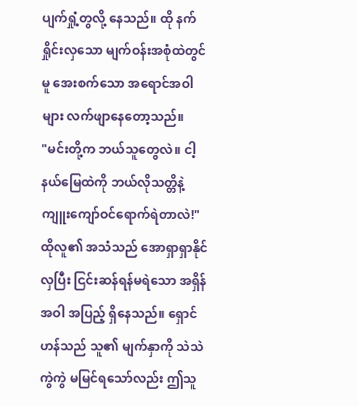ပျက်ရှုံ့တွလို့ နေသည်။ ထို နက်ရှိုင်းလှသော မျက်ဝန်းအစုံထဲတွင်မူ အေးစက်သော အရောင်အဝါများ လက်ဖျာနေတော့သည်။
"မင်းတို့က ဘယ်သူတွေလဲ။ ငါ့နယ်မြေထဲကို ဘယ်လိုသတ္တိနဲ့ ကျူးကျော်ဝင်ရောက်ရဲတာလဲ!"
ထိုလူ၏ အသံသည် အောရှာရှာနိုင်လှပြီး ငြင်းဆန်ရန်မရဲသော အရှိန်အဝါ အပြည့် ရှိနေသည်။ ရှောင်ဟန်သည် သူ၏ မျက်နှာကို သဲသဲကွဲကွဲ မမြင်ရသော်လည်း ဤသူ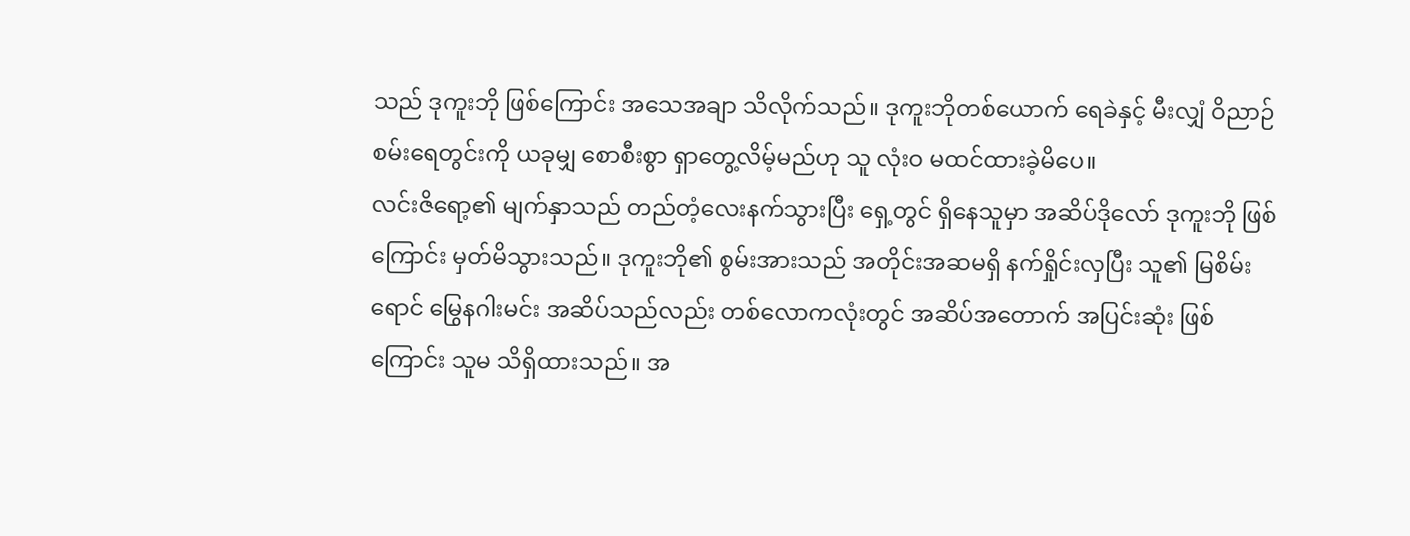သည် ဒုကူးဘို ဖြစ်ကြောင်း အသေအချာ သိလိုက်သည်။ ဒုကူးဘိုတစ်ယောက် ရေခဲနှင့် မီးလျှံ ဝိညာဉ်စမ်းရေတွင်းကို ယခုမျှ စောစီးစွာ ရှာတွေ့လိမ့်မည်ဟု သူ လုံးဝ မထင်ထားခဲ့မိပေ။
လင်းဇိရော့၏ မျက်နှာသည် တည်တံ့လေးနက်သွားပြီး ရှေ့တွင် ရှိနေသူမှာ အဆိပ်ဒိုလော် ဒုကူးဘို ဖြစ်ကြောင်း မှတ်မိသွားသည်။ ဒုကူးဘို၏ စွမ်းအားသည် အတိုင်းအဆမရှိ နက်ရှိုင်းလှပြီး သူ၏ မြစိမ်းရောင် မြွေနဂါးမင်း အဆိပ်သည်လည်း တစ်လောကလုံးတွင် အဆိပ်အတောက် အပြင်းဆုံး ဖြစ်ကြောင်း သူမ သိရှိထားသည်။ အ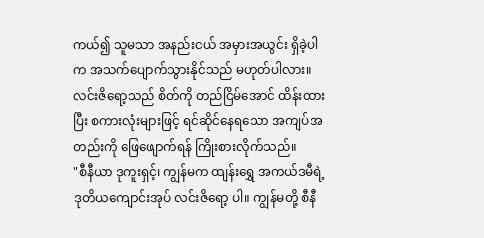ကယ်၍ သူမသာ အနည်းငယ် အမှားအယွင်း ရှိခဲ့ပါက အသက်ပျောက်သွားနိုင်သည် မဟုတ်ပါလား။
လင်းဇိရော့သည် စိတ်ကို တည်ငြိမ်အောင် ထိန်းထားပြီး စကားလုံးများဖြင့် ရင်ဆိုင်နေရသော အကျပ်အတည်းကို ဖြေဖျောက်ရန် ကြိုးစားလိုက်သည်။
"စီနီယာ ဒုကူးရှင့်၊ ကျွန်မက ထျန်းရွှေ အကယ်ဒမီရဲ့ ဒုတိယကျောင်းအုပ် လင်းဇိရော့ ပါ။ ကျွန်မတို့ စီနီ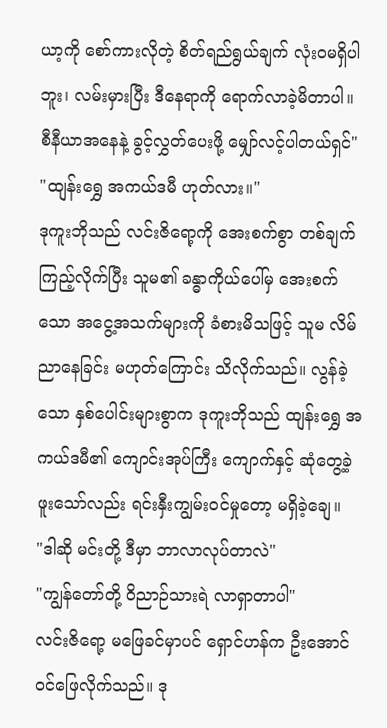ယာ့ကို စော်ကားလိုတဲ့ စိတ်ရည်ရွယ်ချက် လုံးဝမရှိပါဘူး၊ လမ်းမှားပြီး ဒီနေရာကို ရောက်လာခဲ့မိတာပါ။ စီနီယာအနေနဲ့ ခွင့်လွှတ်ပေးဖို့ မျှော်လင့်ပါတယ်ရှင်"
"ထျန်းရွှေ အကယ်ဒမီ ဟုတ်လား။"
ဒုကူးဘိုသည် လင်းဇိရော့ကို အေးစက်စွာ တစ်ချက်ကြည့်လိုက်ပြီး သူမ၏ ခန္ဓာကိုယ်ပေါ်မှ အေးစက်သော အငွေ့အသက်များကို ခံစားမိသဖြင့် သူမ လိမ်ညာနေခြင်း မဟုတ်ကြောင်း သိလိုက်သည်။ လွန်ခဲ့သော နှစ်ပေါင်းများစွာက ဒုကူးဘိုသည် ထျန်းရွှေ အကယ်ဒမီ၏ ကျောင်းအုပ်ကြီး ကျောက်နှင့် ဆုံတွေ့ခဲ့ဖူးသော်လည်း ရင်းနှီးကျွမ်းဝင်မှုတော့ မရှိခဲ့ချေ။
"ဒါဆို မင်းတို့ ဒီမှာ ဘာလာလုပ်တာလဲ"
"ကျွန်တော်တို့ ဝိညာဉ်သားရဲ လာရှာတာပါ"
လင်းဇိရော့ မဖြေခင်မှာပင် ရှောင်ဟန်က ဦးအောင် ဝင်ဖြေလိုက်သည်။ ဒု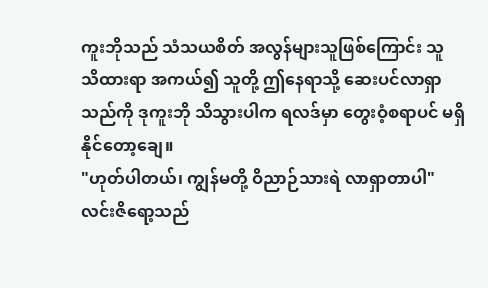ကူးဘိုသည် သံသယစိတ် အလွန်များသူဖြစ်ကြောင်း သူ သိထားရာ အကယ်၍ သူတို့ ဤနေရာသို့ ဆေးပင်လာရှာသည်ကို ဒုကူးဘို သိသွားပါက ရလဒ်မှာ တွေးဝံ့စရာပင် မရှိနိုင်တော့ချေ။
"ဟုတ်ပါတယ်၊ ကျွန်မတို့ ဝိညာဉ်သားရဲ လာရှာတာပါ"
လင်းဇိရော့သည်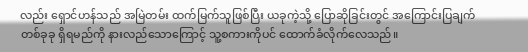လည်း ရှောင်ဟန်သည် အမြဲတမ်း ထက်မြက်သူဖြစ်ပြီး ယခုကဲ့သို့ ပြောဆိုခြင်းတွင် အကြောင်းပြချက် တစ်ခုခု ရှိရမည်ကို နားလည်သောကြောင့် သူ့စကားကိုပင် ထောက်ခံလိုက်လေသည်။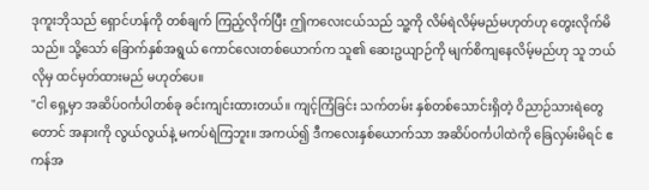ဒုကူးဘိုသည် ရှောင်ဟန်ကို တစ်ချက် ကြည့်လိုက်ပြီး ဤကလေးငယ်သည် သူ့ကို လိမ်ရဲလိမ့်မည်မဟုတ်ဟု တွေးလိုက်မိသည်။ သို့သော် ခြောက်နှစ်အရွယ် ကောင်လေးတစ်ယောက်က သူ၏ ဆေးဥယျာဉ်ကို မျက်စိကျနေလိမ့်မည်ဟု သူ ဘယ်လိုမှ ထင်မှတ်ထားမည် မဟုတ်ပေ။
"ငါ ရှေ့မှာ အဆိပ်ဝင်္ကပါတစ်ခု ခင်းကျင်းထားတယ်။ ကျင့်ကြံခြင်း သက်တမ်း နှစ်တစ်သောင်းရှိတဲ့ ဝိညာဉ်သားရဲတွေတောင် အနားကို လွယ်လွယ်နဲ့ မကပ်ရဲကြဘူး။ အကယ်၍ ဒီကလေးနှစ်ယောက်သာ အဆိပ်ဝင်္ကပါထဲကို ခြေလှမ်းမိရင် ဧကန်အ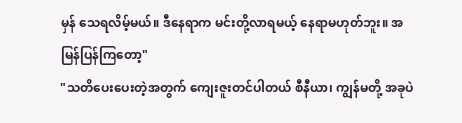မှန် သေရလိမ့်မယ်။ ဒီနေရာက မင်းတို့လာရမယ့် နေရာမဟုတ်ဘူး။ အမြန်ပြန်ကြတော့"
"သတိပေးပေးတဲ့အတွက် ကျေးဇူးတင်ပါတယ် စီနီယာ၊ ကျွန်မတို့ အခုပဲ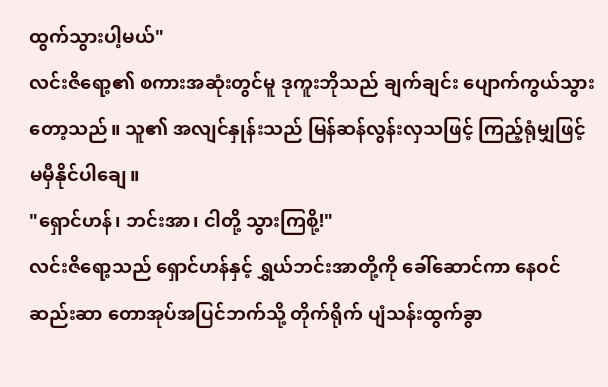ထွက်သွားပါ့မယ်"
လင်းဇိရော့၏ စကားအဆုံးတွင်မူ ဒုကူးဘိုသည် ချက်ချင်း ပျောက်ကွယ်သွားတော့သည်။ သူ၏ အလျင်နှုန်းသည် မြန်ဆန်လွန်းလှသဖြင့် ကြည့်ရုံမျှဖြင့် မမှီနိုင်ပါချေ။
"ရှောင်ဟန်၊ ဘင်းအာ၊ ငါတို့ သွားကြစို့!"
လင်းဇိရော့သည် ရှောင်ဟန်နှင့် ရွှယ်ဘင်းအာတို့ကို ခေါ်ဆောင်ကာ နေဝင်ဆည်းဆာ တောအုပ်အပြင်ဘက်သို့ တိုက်ရိုက် ပျံသန်းထွက်ခွာ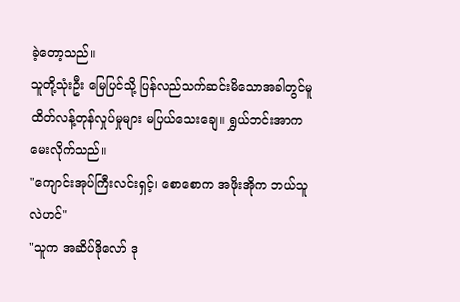ခဲ့တော့သည်။
သူတို့သုံးဦး မြေပြင်သို့ ပြန်လည်သက်ဆင်းမိသောအခါတွင်မူ ထိတ်လန့်တုန်လှုပ်မှုများ မပြယ်သေးချေ။ ရွှယ်ဘင်းအာက မေးလိုက်သည်။
"ကျောင်းအုပ်ကြီးလင်းရှင့်၊ စောစောက အဖိုးအိုက ဘယ်သူလဲဟင်"
"သူက အဆိပ်ဒိုလော် ဒု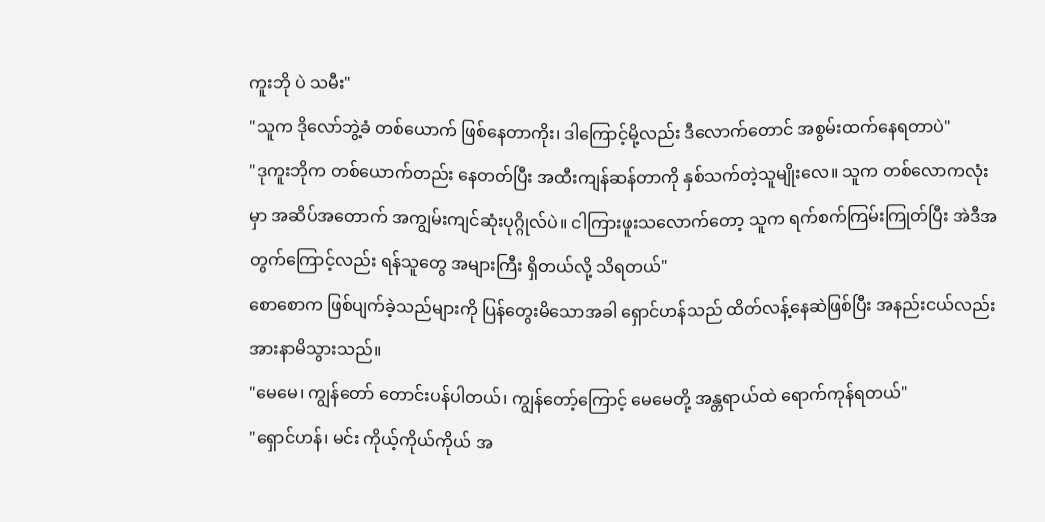ကူးဘို ပဲ သမီး"
"သူက ဒိုလော်ဘွဲ့ခံ တစ်ယောက် ဖြစ်နေတာကိုး၊ ဒါကြောင့်မို့လည်း ဒီလောက်တောင် အစွမ်းထက်နေရတာပဲ"
"ဒုကူးဘိုက တစ်ယောက်တည်း နေတတ်ပြီး အထီးကျန်ဆန်တာကို နှစ်သက်တဲ့သူမျိုးလေ။ သူက တစ်လောကလုံးမှာ အဆိပ်အတောက် အကျွမ်းကျင်ဆုံးပုဂ္ဂိုလ်ပဲ။ ငါကြားဖူးသလောက်တော့ သူက ရက်စက်ကြမ်းကြုတ်ပြီး အဲဒီအတွက်ကြောင့်လည်း ရန်သူတွေ အများကြီး ရှိတယ်လို့ သိရတယ်"
စောစောက ဖြစ်ပျက်ခဲ့သည်များကို ပြန်တွေးမိသောအခါ ရှောင်ဟန်သည် ထိတ်လန့်နေဆဲဖြစ်ပြီး အနည်းငယ်လည်း အားနာမိသွားသည်။
"မေမေ၊ ကျွန်တော် တောင်းပန်ပါတယ်၊ ကျွန်တော့်ကြောင့် မေမေတို့ အန္တရာယ်ထဲ ရောက်ကုန်ရတယ်"
"ရှောင်ဟန်၊ မင်း ကိုယ့်ကိုယ်ကိုယ် အ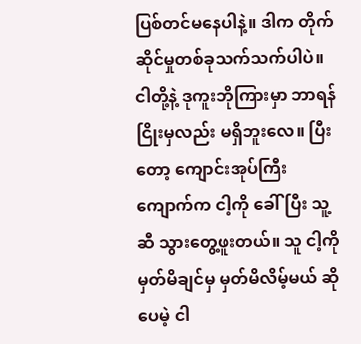ပြစ်တင်မနေပါနဲ့။ ဒါက တိုက်ဆိုင်မှုတစ်ခုသက်သက်ပါပဲ။ ငါတို့နဲ့ ဒုကူးဘိုကြားမှာ ဘာရန်ငြိုးမှလည်း မရှိဘူးလေ။ ပြီးတော့ ကျောင်းအုပ်ကြီးကျောက်က ငါ့ကို ခေါ်ပြီး သူ့ဆီ သွားတွေ့ဖူးတယ်။ သူ ငါ့ကို မှတ်မိချင်မှ မှတ်မိလိမ့်မယ် ဆိုပေမဲ့ ငါ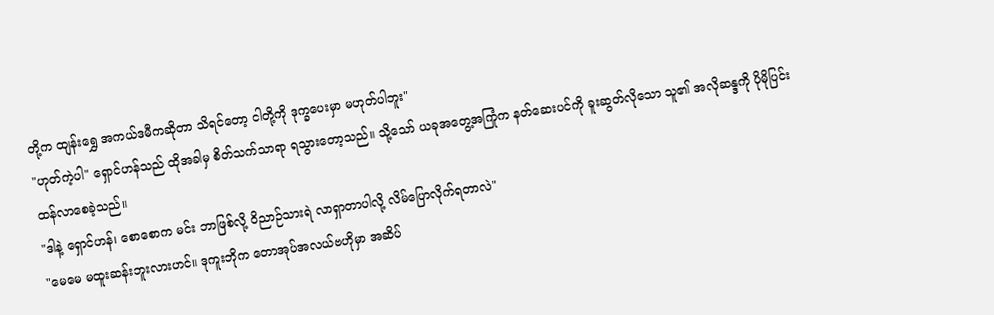တို့က ထျန်းရွှေ အကယ်ဒမီကဆိုတာ သိရင်တော့ ငါတို့ကို ဒုက္ခပေးမှာ မဟုတ်ပါဘူး"
"ဟုတ်ကဲ့ပါ" ရှောင်ဟန်သည် ထိုအခါမှ စိတ်သက်သာရာ ရသွားတော့သည်။ သို့သော် ယခုအတွေ့အကြုံက နတ်ဆေးပင်ကို ခူးဆွတ်လိုသော သူ၏ အလိုဆန္ဒကို ပိုမိုပြင်းထန်လာစေခဲ့သည်။
"ဒါနဲ့ ရှောင်ဟန်၊ စောစောက မင်း ဘာဖြစ်လို့ ဝိညာဉ်သားရဲ လာရှာတာပါလို့ လိမ်ပြောလိုက်ရတာလဲ"
"မေမေ မထူးဆန်းဘူးလားဟင်။ ဒုကူးဘိုက တောအုပ်အလယ်ဗဟိုမှာ အဆိပ်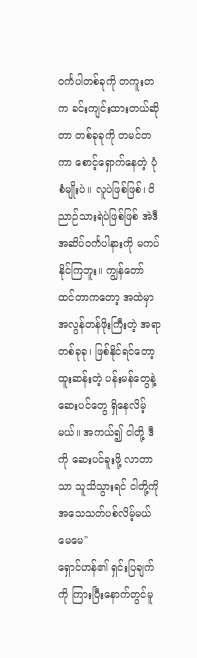ဝင်္ကပါတစ်ခုကို တကူးတက ခင်းကျင်းထားတယ်ဆိုတာ တစ်ခုခုကို တမင်တကာ စောင့်ရှောက်နေတဲ့ ပုံစံမျိုးပဲ။ လူပဲဖြစ်ဖြစ်၊ ဝိညာဉ်သားရဲပဲဖြစ်ဖြစ် အဲဒီအဆိပ်ဝင်္ကပါနားကို မကပ်နိုင်ကြဘူး။ ကျွန်တော် ထင်တာကတော့ အထဲမှာ အလွန်တန်ဖိုးကြီးတဲ့ အရာတစ်ခုခု၊ ဖြစ်နိုင်ရင်တော့ ထူးဆန်းတဲ့ ပန်းမန်တွေနဲ့ ဆေးပင်တွေ ရှိနေလိမ့်မယ်။ အကယ်၍ ငါတို့ ဒီကို ဆေးပင်ခူးဖို့ လာတာသာ သူသိသွားရင် ငါတို့ကို အသေသတ်ပစ်လိမ့်မယ် မေမေ"
ရှောင်ဟန်၏ ရှင်းပြချက်ကို ကြားပြီးနောက်တွင်မူ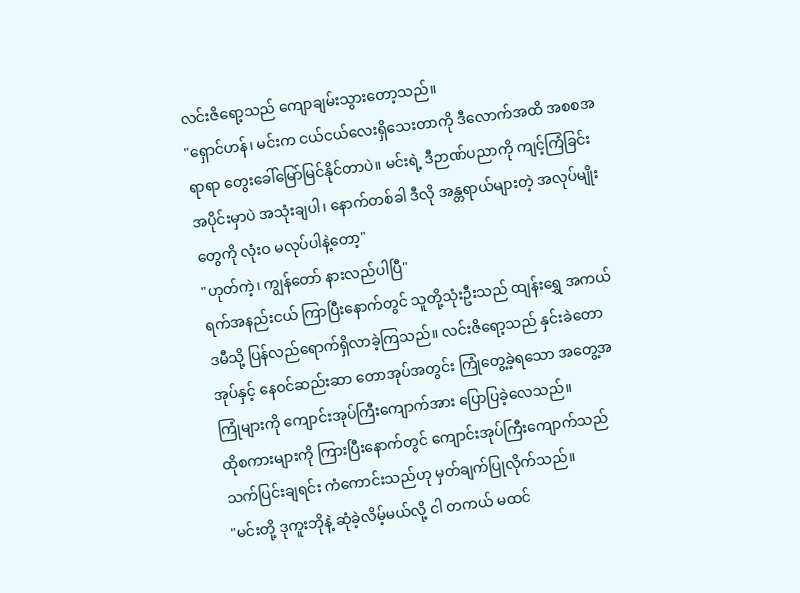လင်းဇိရော့သည် ကျောချမ်းသွားတော့သည်။
"ရှောင်ဟန်၊ မင်းက ငယ်ငယ်လေးရှိသေးတာကို ဒီလောက်အထိ အစစအရာရာ တွေးခေါ်မြော်မြင်နိုင်တာပဲ။ မင်းရဲ့ ဒီဉာဏ်ပညာကို ကျင့်ကြံခြင်းအပိုင်းမှာပဲ အသုံးချပါ၊ နောက်တစ်ခါ ဒီလို အန္တရာယ်များတဲ့ အလုပ်မျိုးတွေကို လုံးဝ မလုပ်ပါနဲ့တော့"
"ဟုတ်ကဲ့၊ ကျွန်တော် နားလည်ပါပြီ"
ရက်အနည်းငယ် ကြာပြီးနောက်တွင် သူတို့သုံးဦးသည် ထျန်းရွှေ အကယ်ဒမီသို့ ပြန်လည်ရောက်ရှိလာခဲ့ကြသည်။ လင်းဇိရော့သည် နှင်းခဲတောအုပ်နှင့် နေဝင်ဆည်းဆာ တောအုပ်အတွင်း ကြုံတွေ့ခဲ့ရသော အတွေ့အကြုံများကို ကျောင်းအုပ်ကြီးကျောက်အား ပြောပြခဲ့လေသည်။
ထိုစကားများကို ကြားပြီးနောက်တွင် ကျောင်းအုပ်ကြီးကျောက်သည် သက်ပြင်းချရင်း ကံကောင်းသည်ဟု မှတ်ချက်ပြုလိုက်သည်။
"မင်းတို့ ဒုကူးဘိုနဲ့ ဆုံခဲ့လိမ့်မယ်လို့ ငါ တကယ် မထင်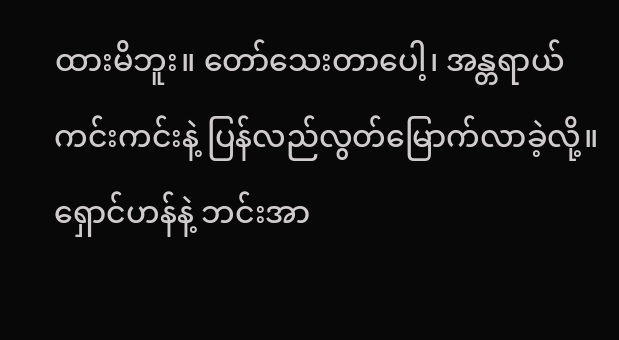ထားမိဘူး။ တော်သေးတာပေါ့၊ အန္တရာယ် ကင်းကင်းနဲ့ ပြန်လည်လွတ်မြောက်လာခဲ့လို့။ ရှောင်ဟန်နဲ့ ဘင်းအာ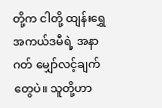တို့က ငါတို့ ထျန်းရွှေ အကယ်ဒမီရဲ့ အနာဂတ် မျှော်လင့်ချက်တွေပဲ။ သူတို့ဟာ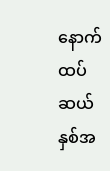နောက်ထပ် ဆယ်နှစ်အ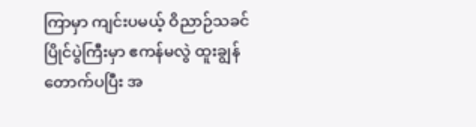ကြာမှာ ကျင်းပမယ့် ဝိညာဉ်သခင် ပြိုင်ပွဲကြီးမှာ ဧကန်မလွဲ ထူးချွန်တောက်ပပြီး အ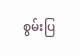စွမ်းပြ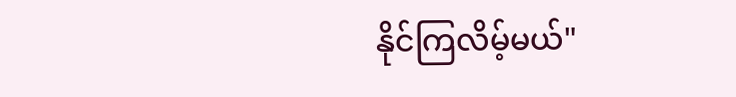နိုင်ကြလိမ့်မယ်"